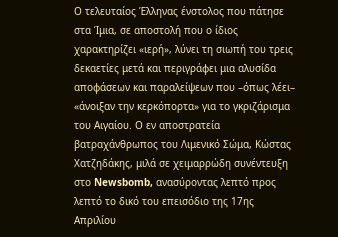Ο τελευταίος Έλληνας ένστολος που πάτησε στα Ίμια, σε αποστολή που ο ίδιος χαρακτηρίζει «ιερή», λύνει τη σιωπή του τρεις δεκαετίες μετά και περιγράφει μια αλυσίδα αποφάσεων και παραλείψεων που –όπως λέει– «άνοιξαν την κερκόπορτα» για το γκριζάρισμα του Αιγαίου. Ο εν αποστρατεία βατραχάνθρωπος του Λιμενικό Σώμα, Κώστας Χατζηδάκης, μιλά σε χειμαρρώδη συνέντευξη στο Newsbomb, ανασύροντας λεπτό προς λεπτό το δικό του επεισόδιο της 17ης Απριλίου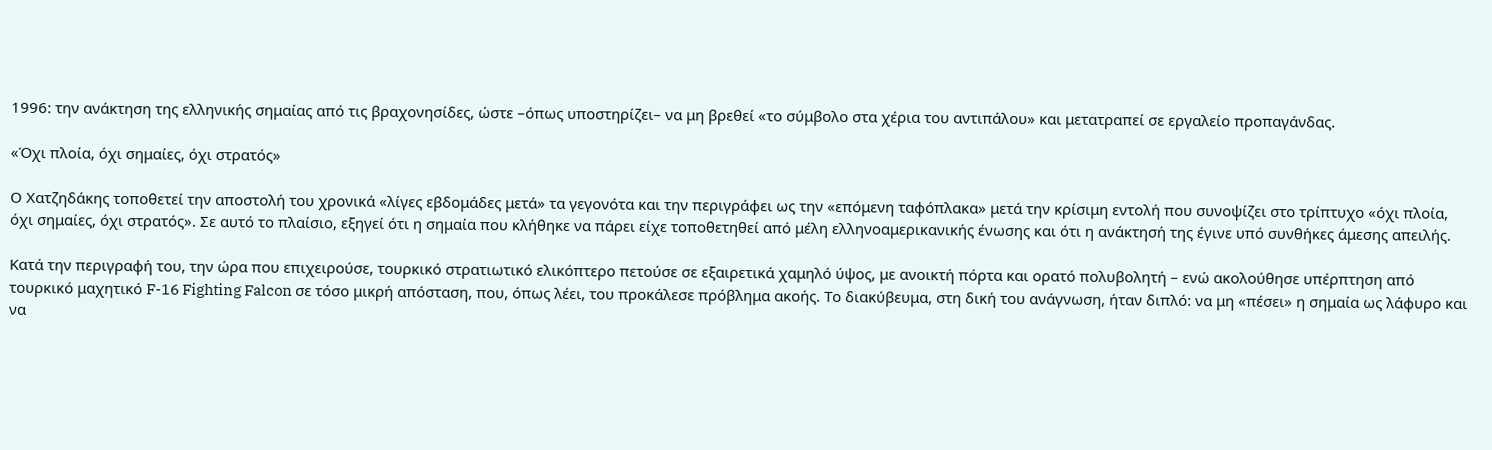1996: την ανάκτηση της ελληνικής σημαίας από τις βραχονησίδες, ώστε –όπως υποστηρίζει– να μη βρεθεί «το σύμβολο στα χέρια του αντιπάλου» και μετατραπεί σε εργαλείο προπαγάνδας.

«Όχι πλοία, όχι σημαίες, όχι στρατός»

Ο Χατζηδάκης τοποθετεί την αποστολή του χρονικά «λίγες εβδομάδες μετά» τα γεγονότα και την περιγράφει ως την «επόμενη ταφόπλακα» μετά την κρίσιμη εντολή που συνοψίζει στο τρίπτυχο «όχι πλοία, όχι σημαίες, όχι στρατός». Σε αυτό το πλαίσιο, εξηγεί ότι η σημαία που κλήθηκε να πάρει είχε τοποθετηθεί από μέλη ελληνοαμερικανικής ένωσης και ότι η ανάκτησή της έγινε υπό συνθήκες άμεσης απειλής.

Κατά την περιγραφή του, την ώρα που επιχειρούσε, τουρκικό στρατιωτικό ελικόπτερο πετούσε σε εξαιρετικά χαμηλό ύψος, με ανοικτή πόρτα και ορατό πολυβολητή – ενώ ακολούθησε υπέρπτηση από τουρκικό μαχητικό F-16 Fighting Falcon σε τόσο μικρή απόσταση, που, όπως λέει, του προκάλεσε πρόβλημα ακοής. Το διακύβευμα, στη δική του ανάγνωση, ήταν διπλό: να μη «πέσει» η σημαία ως λάφυρο και να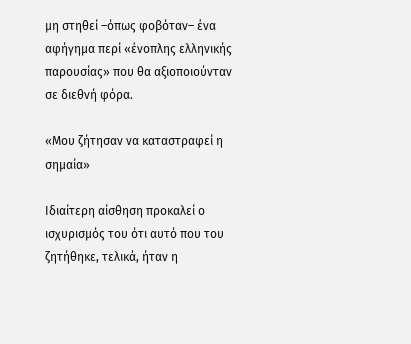μη στηθεί –όπως φοβόταν– ένα αφήγημα περί «ένοπλης ελληνικής παρουσίας» που θα αξιοποιούνταν σε διεθνή φόρα.

«Μου ζήτησαν να καταστραφεί η σημαία»

Ιδιαίτερη αίσθηση προκαλεί ο ισχυρισμός του ότι αυτό που του ζητήθηκε, τελικά, ήταν η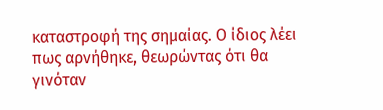καταστροφή της σημαίας. Ο ίδιος λέει πως αρνήθηκε, θεωρώντας ότι θα γινόταν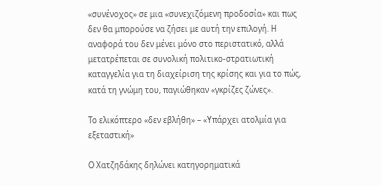«συνένοχος» σε μια «συνεχιζόμενη προδοσία» και πως δεν θα μπορούσε να ζήσει με αυτή την επιλογή. Η αναφορά του δεν μένει μόνο στο περιστατικό, αλλά μετατρέπεται σε συνολική πολιτικο-στρατιωτική καταγγελία για τη διαχείριση της κρίσης και για το πώς, κατά τη γνώμη του, παγιώθηκαν «γκρίζες ζώνες».

Το ελικόπτερο «δεν εβλήθη» – «Υπάρχει ατολμία για εξεταστική»

Ο Χατζηδάκης δηλώνει κατηγορηματικά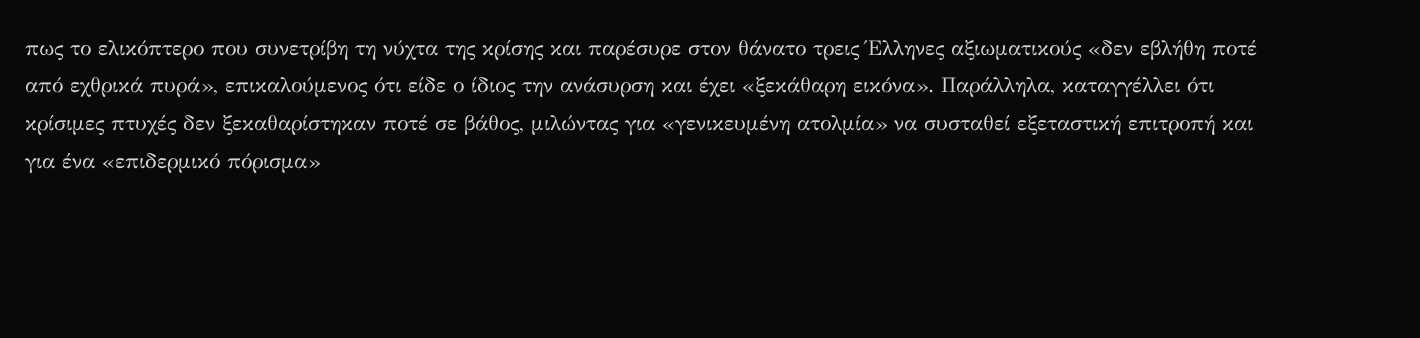πως το ελικόπτερο που συνετρίβη τη νύχτα της κρίσης και παρέσυρε στον θάνατο τρεις Έλληνες αξιωματικούς «δεν εβλήθη ποτέ από εχθρικά πυρά», επικαλούμενος ότι είδε ο ίδιος την ανάσυρση και έχει «ξεκάθαρη εικόνα». Παράλληλα, καταγγέλλει ότι κρίσιμες πτυχές δεν ξεκαθαρίστηκαν ποτέ σε βάθος, μιλώντας για «γενικευμένη ατολμία» να συσταθεί εξεταστική επιτροπή και για ένα «επιδερμικό πόρισμα»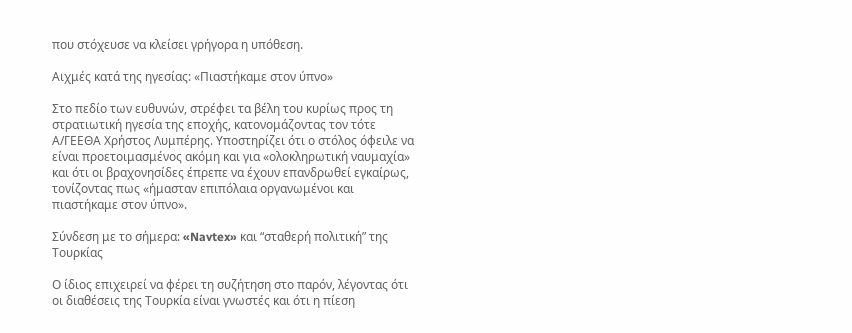που στόχευσε να κλείσει γρήγορα η υπόθεση.

Αιχμές κατά της ηγεσίας: «Πιαστήκαμε στον ύπνο»

Στο πεδίο των ευθυνών, στρέφει τα βέλη του κυρίως προς τη στρατιωτική ηγεσία της εποχής, κατονομάζοντας τον τότε Α/ΓΕΕΘΑ Χρήστος Λυμπέρης. Υποστηρίζει ότι ο στόλος όφειλε να είναι προετοιμασμένος ακόμη και για «ολοκληρωτική ναυμαχία» και ότι οι βραχονησίδες έπρεπε να έχουν επανδρωθεί εγκαίρως, τονίζοντας πως «ήμασταν επιπόλαια οργανωμένοι και πιαστήκαμε στον ύπνο».

Σύνδεση με το σήμερα: «Navtex» και “σταθερή πολιτική” της Τουρκίας

Ο ίδιος επιχειρεί να φέρει τη συζήτηση στο παρόν, λέγοντας ότι οι διαθέσεις της Τουρκία είναι γνωστές και ότι η πίεση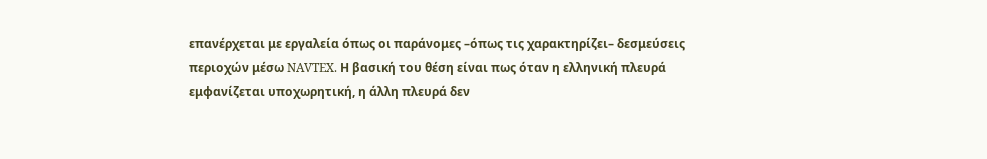επανέρχεται με εργαλεία όπως οι παράνομες –όπως τις χαρακτηρίζει– δεσμεύσεις περιοχών μέσω NAVTEX. Η βασική του θέση είναι πως όταν η ελληνική πλευρά εμφανίζεται υποχωρητική, η άλλη πλευρά δεν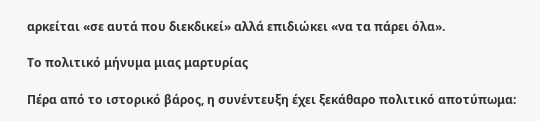αρκείται «σε αυτά που διεκδικεί» αλλά επιδιώκει «να τα πάρει όλα».

Το πολιτικό μήνυμα μιας μαρτυρίας

Πέρα από το ιστορικό βάρος, η συνέντευξη έχει ξεκάθαρο πολιτικό αποτύπωμα: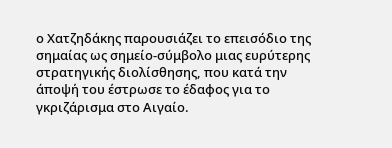ο Χατζηδάκης παρουσιάζει το επεισόδιο της σημαίας ως σημείο-σύμβολο μιας ευρύτερης στρατηγικής διολίσθησης, που κατά την άποψή του έστρωσε το έδαφος για το γκριζάρισμα στο Αιγαίο.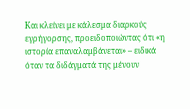Και κλείνει με κάλεσμα διαρκούς εγρήγορσης, προειδοποιώντας ότι «η ιστορία επαναλαμβάνεται» – ειδικά όταν τα διδάγματά της μένουν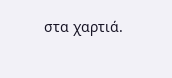στα χαρτιά.